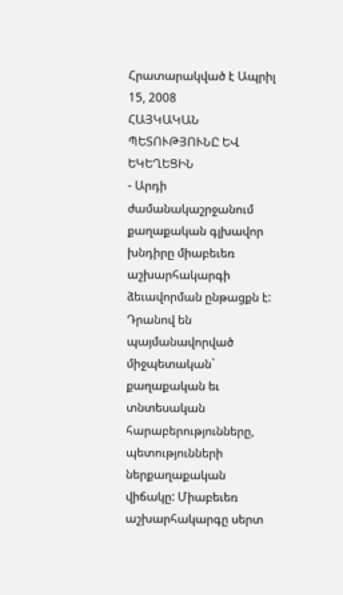Հրատարակված է Ապրիլ 15, 2008
ՀԱՅԿԱԿԱՆ ՊԵՏՈՒԹՅՈՒՆԸ ԵՎ ԵԿԵՂԵՑԻՆ
- Արդի ժամանակաշրջանում քաղաքական գլխավոր խնդիրը միաբեւեռ աշխարհակարգի ձեւավորման ընթացքն է: Դրանով են պայմանավորված միջպետական` քաղաքական եւ տնտեսական հարաբերությունները, պետությունների ներքաղաքական վիճակը: Միաբեւեռ աշխարհակարգը սերտ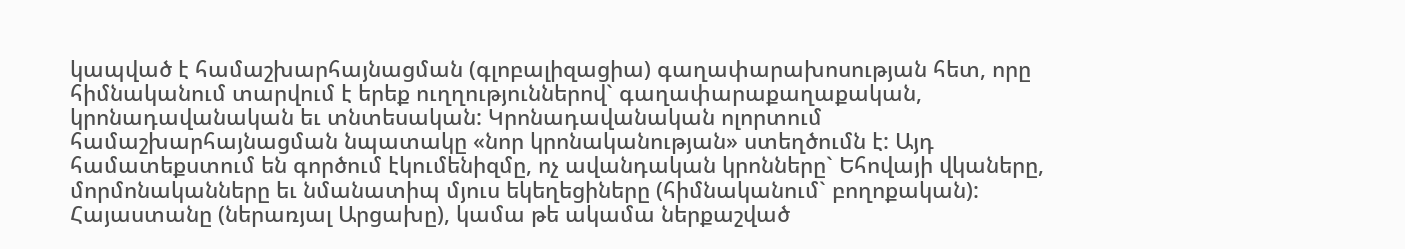կապված է համաշխարհայնացման (գլոբալիզացիա) գաղափարախոսության հետ, որը հիմնականում տարվում է երեք ուղղություններով` գաղափարաքաղաքական, կրոնադավանական եւ տնտեսական: Կրոնադավանական ոլորտում համաշխարհայնացման նպատակը «նոր կրոնականության» ստեղծումն է: Այդ համատեքստում են գործում էկումենիզմը, ոչ ավանդական կրոնները` Եհովայի վկաները, մորմոնականները եւ նմանատիպ մյուս եկեղեցիները (հիմնականում` բողոքական): Հայաստանը (ներառյալ Արցախը), կամա թե ակամա ներքաշված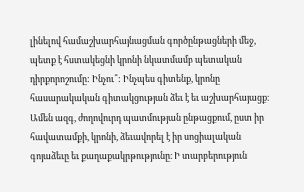լինելով համաշխարհայնացման գործընթացների մեջ, պետք է հստակեցնի կրոնի նկատմամբ պետական դիրքորոշումը: Ինչու՞: Ինչպես գիտենք, կրոնը հասարակական գիտակցության ձեւ է եւ աշխարհայացք։ Ամեն ազգ, ժողովուրդ պատմության ընթացքում, ըստ իր հավատամքի, կրոնի, ձեւավորել է իր սոցիալական գոյաձեւը եւ քաղաքակրթությունը։ Ի տարբերություն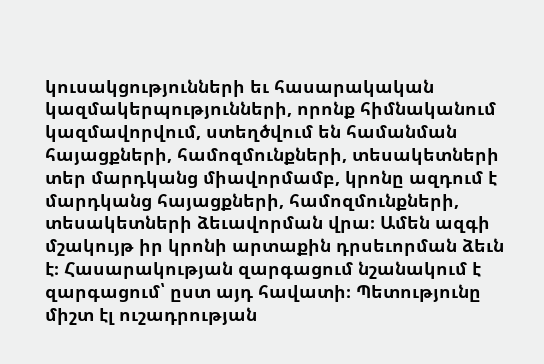կուսակցությունների եւ հասարակական կազմակերպությունների, որոնք հիմնականում կազմավորվում, ստեղծվում են համանման հայացքների, համոզմունքների, տեսակետների տեր մարդկանց միավորմամբ, կրոնը ազդում է մարդկանց հայացքների, համոզմունքների, տեսակետների ձեւավորման վրա։ Ամեն ազգի մշակույթ իր կրոնի արտաքին դրսեւորման ձեւն է։ Հասարակության զարգացում նշանակում է զարգացում՝ ըստ այդ հավատի։ Պետությունը միշտ էլ ուշադրության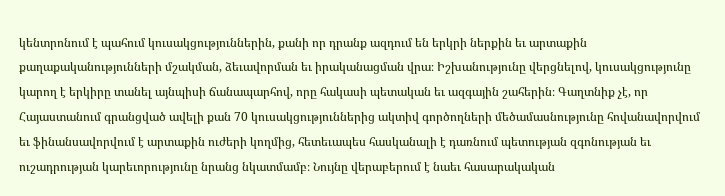կենտրոնում է պահում կուսակցություններին, քանի որ դրանք ազդում են երկրի ներքին եւ արտաքին քաղաքականությունների մշակման, ձեւավորման եւ իրականացման վրա։ Իշխանությունը վերցնելով, կուսակցությունը կարող է երկիրը տանել այնպիսի ճանապարհով, որը հակասի պետական եւ ազգային շահերին։ Գաղտնիք չէ, որ Հայաստանում գրանցված ավելի քան 70 կուսակցություններից ակտիվ գործողների մեծամասնությունը հովանավորվում եւ ֆինանսավորվում է արտաքին ուժերի կողմից, հետեւապես հասկանալի է դառնում պետության զգոնության եւ ուշադրության կարեւորությունը նրանց նկատմամբ։ Նույնը վերաբերում է նաեւ հասարակական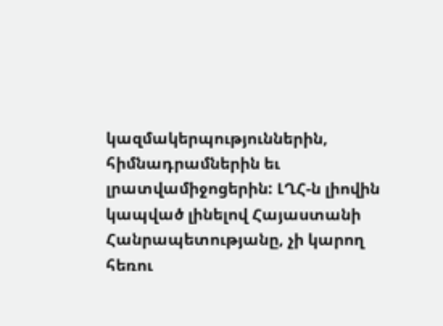կազմակերպություններին, հիմնադրամներին եւ լրատվամիջոցերին: ԼՂՀ-ն լիովին կապված լինելով Հայաստանի Հանրապետությանը, չի կարող հեռու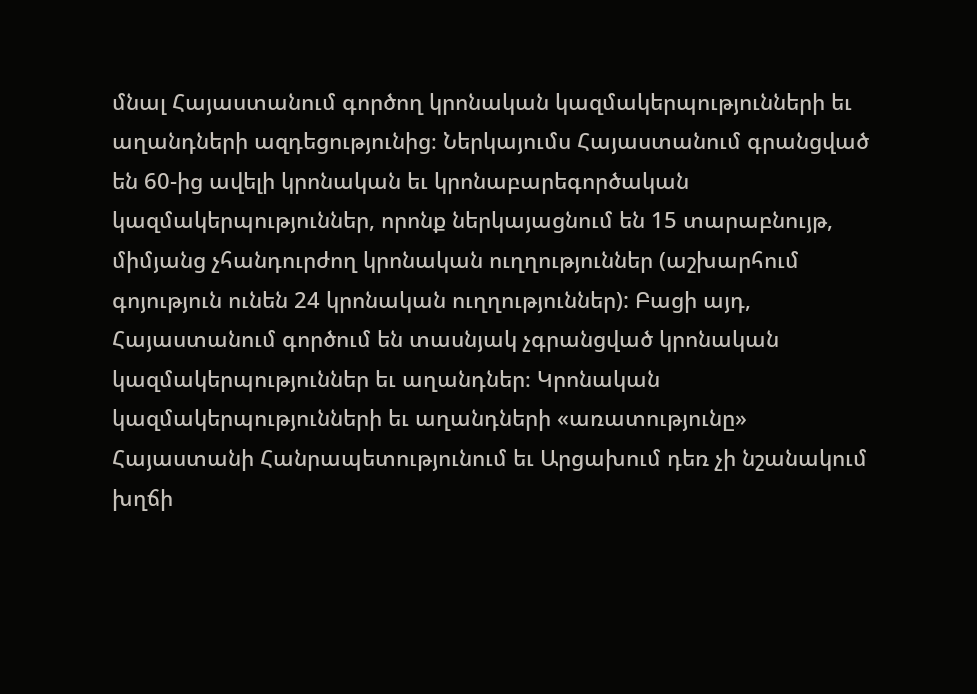մնալ Հայաստանում գործող կրոնական կազմակերպությունների եւ աղանդների ազդեցությունից։ Ներկայումս Հայաստանում գրանցված են 60-ից ավելի կրոնական եւ կրոնաբարեգործական կազմակերպություններ, որոնք ներկայացնում են 15 տարաբնույթ, միմյանց չհանդուրժող կրոնական ուղղություններ (աշխարհում գոյություն ունեն 24 կրոնական ուղղություններ): Բացի այդ, Հայաստանում գործում են տասնյակ չգրանցված կրոնական կազմակերպություններ եւ աղանդներ։ Կրոնական կազմակերպությունների եւ աղանդների «առատությունը» Հայաստանի Հանրապետությունում եւ Արցախում դեռ չի նշանակում խղճի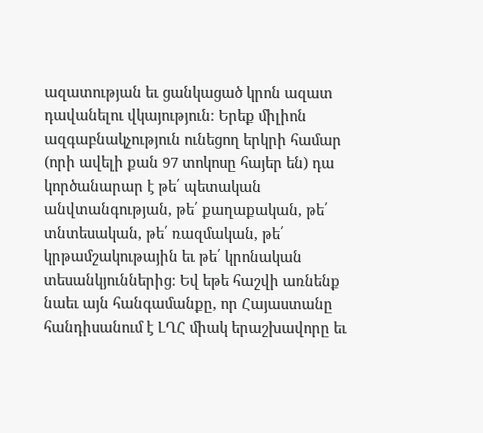ազատության եւ ցանկացած կրոն ազատ դավանելու վկայություն։ Երեք միլիոն ազգաբնակչություն ունեցող երկրի համար (որի ավելի քան 97 տոկոսը հայեր են) դա կործանարար է թե՛ պետական անվտանգության, թե՛ քաղաքական, թե՛ տնտեսական, թե՛ ռազմական, թե՛ կրթամշակութային եւ թե՛ կրոնական տեսանկյուններից։ Եվ եթե հաշվի առնենք նաեւ այն հանգամանքը, որ Հայաստանը հանդիսանում է ԼՂՀ միակ երաշխավորը եւ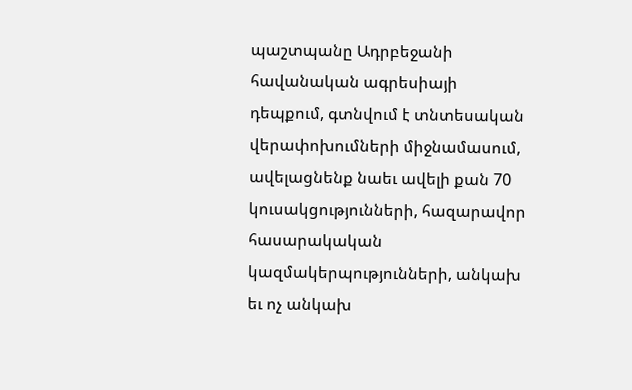պաշտպանը Ադրբեջանի հավանական ագրեսիայի դեպքում, գտնվում է տնտեսական վերափոխումների միջնամասում, ավելացնենք նաեւ ավելի քան 70 կուսակցությունների, հազարավոր հասարակական կազմակերպությունների, անկախ եւ ոչ անկախ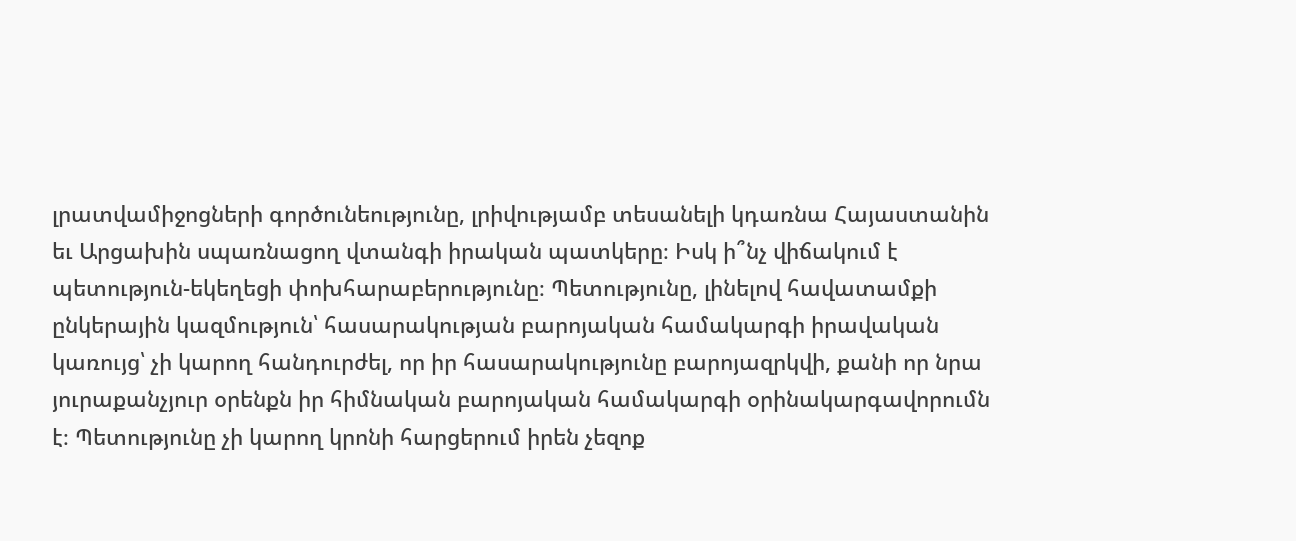լրատվամիջոցների գործունեությունը, լրիվությամբ տեսանելի կդառնա Հայաստանին եւ Արցախին սպառնացող վտանգի իրական պատկերը։ Իսկ ի՞նչ վիճակում է պետություն-եկեղեցի փոխհարաբերությունը։ Պետությունը, լինելով հավատամքի ընկերային կազմություն՝ հասարակության բարոյական համակարգի իրավական կառույց՝ չի կարող հանդուրժել, որ իր հասարակությունը բարոյազրկվի, քանի որ նրա յուրաքանչյուր օրենքն իր հիմնական բարոյական համակարգի օրինակարգավորումն է։ Պետությունը չի կարող կրոնի հարցերում իրեն չեզոք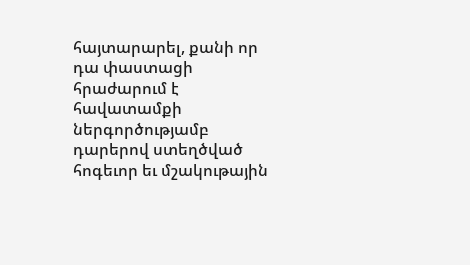հայտարարել, քանի որ դա փաստացի հրաժարում է հավատամքի ներգործությամբ դարերով ստեղծված հոգեւոր եւ մշակութային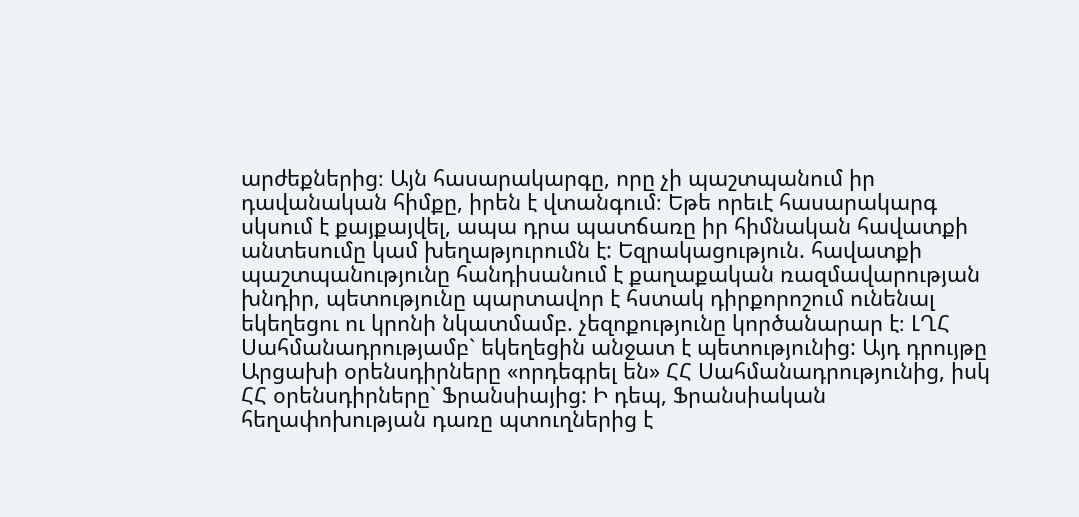արժեքներից։ Այն հասարակարգը, որը չի պաշտպանում իր դավանական հիմքը, իրեն է վտանգում։ Եթե որեւէ հասարակարգ սկսում է քայքայվել, ապա դրա պատճառը իր հիմնական հավատքի անտեսումը կամ խեղաթյուրումն է: Եզրակացություն. հավատքի պաշտպանությունը հանդիսանում է քաղաքական ռազմավարության խնդիր, պետությունը պարտավոր է հստակ դիրքորոշում ունենալ եկեղեցու ու կրոնի նկատմամբ. չեզոքությունը կործանարար է։ ԼՂՀ Սահմանադրությամբ` եկեղեցին անջատ է պետությունից: Այդ դրույթը Արցախի օրենսդիրները «որդեգրել են» ՀՀ Սահմանադրությունից, իսկ ՀՀ օրենսդիրները` Ֆրանսիայից: Ի դեպ, Ֆրանսիական հեղափոխության դառը պտուղներից է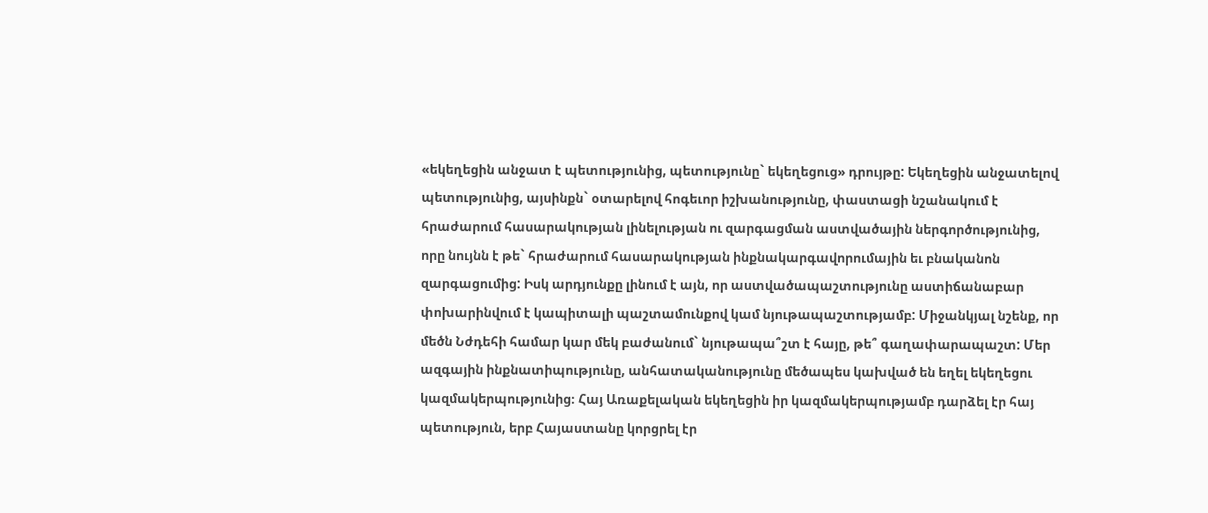«եկեղեցին անջատ է պետությունից, պետությունը` եկեղեցուց» դրույթը: Եկեղեցին անջատելով պետությունից, այսինքն` օտարելով հոգեւոր իշխանությունը, փաստացի նշանակում է հրաժարում հասարակության լինելության ու զարգացման աստվածային ներգործությունից, որը նույնն է թե` հրաժարում հասարակության ինքնակարգավորումային եւ բնականոն զարգացումից: Իսկ արդյունքը լինում է այն, որ աստվածապաշտությունը աստիճանաբար փոխարինվում է կապիտալի պաշտամունքով կամ նյութապաշտությամբ: Միջանկյալ նշենք, որ մեծն Նժդեհի համար կար մեկ բաժանում` նյութապա՞շտ է հայը, թե՞ գաղափարապաշտ: Մեր ազգային ինքնատիպությունը, անհատականությունը մեծապես կախված են եղել եկեղեցու կազմակերպությունից։ Հայ Առաքելական եկեղեցին իր կազմակերպությամբ դարձել էր հայ պետություն, երբ Հայաստանը կորցրել էր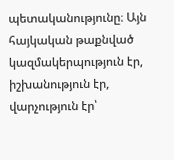պետականությունը։ Այն հայկական թաքնված կազմակերպություն էր, իշխանություն էր, վարչություն էր՝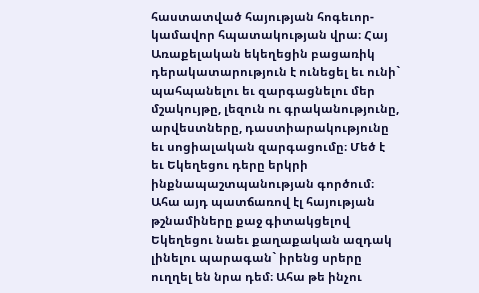հաստատված հայության հոգեւոր-կամավոր հպատակության վրա։ Հայ Առաքելական եկեղեցին բացառիկ դերակատարություն է ունեցել եւ ունի` պահպանելու եւ զարգացնելու մեր մշակույթը, լեզուն ու գրականությունը, արվեստները, դաստիարակությունը եւ սոցիալական զարգացումը։ Մեծ է եւ Եկեղեցու դերը երկրի ինքնապաշտպանության գործում։ Ահա այդ պատճառով էլ հայության թշնամիները քաջ գիտակցելով Եկեղեցու նաեւ քաղաքական ազդակ լինելու պարագան` իրենց սրերը ուղղել են նրա դեմ։ Ահա թե ինչու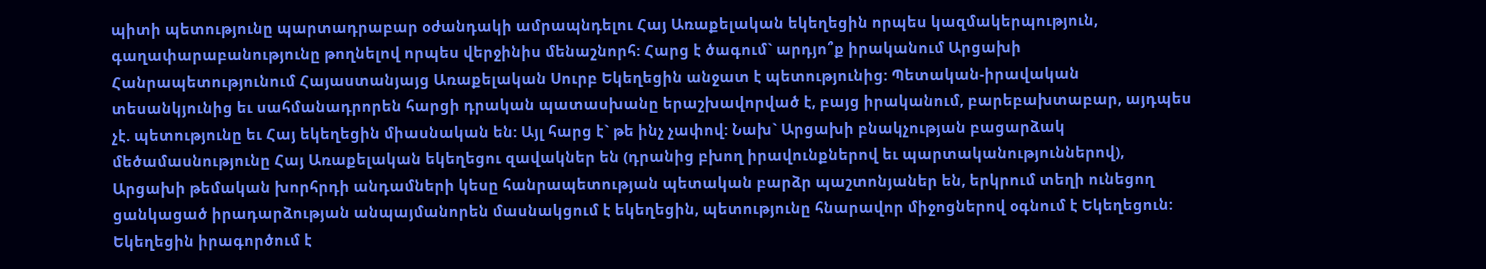պիտի պետությունը պարտադրաբար օժանդակի ամրապնդելու Հայ Առաքելական եկեղեցին որպես կազմակերպություն, գաղափարաբանությունը թողնելով որպես վերջինիս մենաշնորհ: Հարց է ծագում` արդյո՞ք իրականում Արցախի Հանրապետությունում Հայաստանյայց Առաքելական Սուրբ Եկեղեցին անջատ է պետությունից: Պետական-իրավական տեսանկյունից եւ սահմանադրորեն հարցի դրական պատասխանը երաշխավորված է, բայց իրականում, բարեբախտաբար, այդպես չէ. պետությունը եւ Հայ եկեղեցին միասնական են: Այլ հարց է` թե ինչ չափով: Նախ` Արցախի բնակչության բացարձակ մեծամասնությունը Հայ Առաքելական եկեղեցու զավակներ են (դրանից բխող իրավունքներով եւ պարտականություններով), Արցախի թեմական խորհրդի անդամների կեսը հանրապետության պետական բարձր պաշտոնյաներ են, երկրում տեղի ունեցող ցանկացած իրադարձության անպայմանորեն մասնակցում է եկեղեցին, պետությունը հնարավոր միջոցներով օգնում է Եկեղեցուն: Եկեղեցին իրագործում է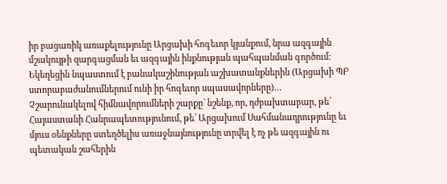իր բացառիկ առաքելությունը Արցախի հոգեւոր կյանքում, նրա ազգային մշակույթի զարգացման եւ ազգային ինքնության պահպանման գործում։ Եկեղեցին նպաստում է բանակաշինության աշխատանքներին (Արցախի ՊԲ ստորաբաժանումներում ունի իր հոգեւոր սպասավորները)… Չշարունակելով հիմնավորումների շարքը` նշենք, որ, դժբախտաբար, թե՛ Հայաստանի Հանրապետությունում, թե՛ Արցախում Սահմանադրությունը եւ մյուս օենքները ստեղծելիս առաջնայնությունը տրվել է ոչ թե ազգային ու պետական շահերին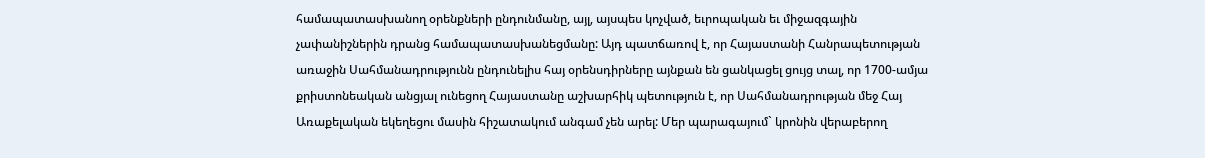համապատասխանող օրենքների ընդունմանը, այլ, այսպես կոչված, եւրոպական եւ միջազգային չափանիշներին դրանց համապատասխանեցմանը: Այդ պատճառով է, որ Հայաստանի Հանրապետության առաջին Սահմանադրությունն ընդունելիս հայ օրենսդիրները այնքան են ցանկացել ցույց տալ, որ 1700-ամյա քրիստոնեական անցյալ ունեցող Հայաստանը աշխարհիկ պետություն է, որ Սահմանադրության մեջ Հայ Առաքելական եկեղեցու մասին հիշատակում անգամ չեն արել: Մեր պարագայում` կրոնին վերաբերող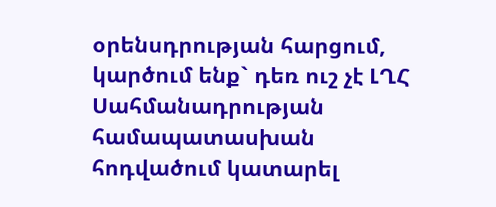օրենսդրության հարցում, կարծում ենք` դեռ ուշ չէ ԼՂՀ Սահմանադրության համապատասխան հոդվածում կատարել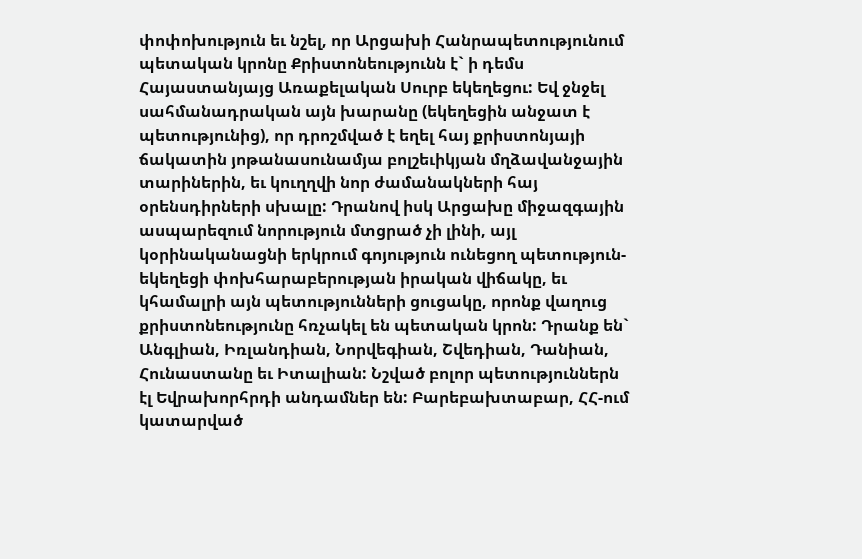փոփոխություն եւ նշել, որ Արցախի Հանրապետությունում պետական կրոնը Քրիստոնեությունն է` ի դեմս Հայաստանյայց Առաքելական Սուրբ եկեղեցու: Եվ ջնջել սահմանադրական այն խարանը (եկեղեցին անջատ է պետությունից), որ դրոշմված է եղել հայ քրիստոնյայի ճակատին յոթանասունամյա բոլշեւիկյան մղձավանջային տարիներին, եւ կուղղվի նոր ժամանակների հայ օրենսդիրների սխալը: Դրանով իսկ Արցախը միջազգային ասպարեզում նորություն մտցրած չի լինի, այլ կօրինականացնի երկրում գոյություն ունեցող պետություն-եկեղեցի փոխհարաբերության իրական վիճակը, եւ կհամալրի այն պետությունների ցուցակը, որոնք վաղուց քրիստոնեությունը հռչակել են պետական կրոն: Դրանք են` Անգլիան, Իռլանդիան, Նորվեգիան, Շվեդիան, Դանիան, Հունաստանը եւ Իտալիան: Նշված բոլոր պետություններն էլ Եվրախորհրդի անդամներ են: Բարեբախտաբար, ՀՀ-ում կատարված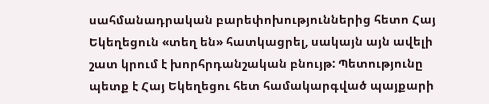սահմանադրական բարեփոխություններից հետո Հայ Եկեղեցուն «տեղ են» հատկացրել, սակայն այն ավելի շատ կրում է խորհրդանշական բնույթ: Պետությունը պետք է Հայ Եկեղեցու հետ համակարգված պայքարի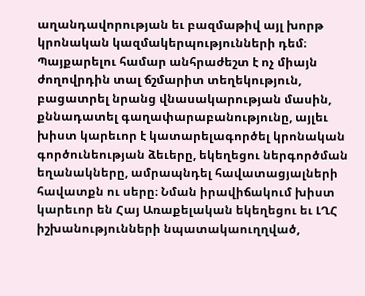աղանդավորության եւ բազմաթիվ այլ խորթ կրոնական կազմակերպությունների դեմ։ Պայքարելու համար անհրաժեշտ է ոչ միայն ժողովրդին տալ ճշմարիտ տեղեկություն, բացատրել նրանց վնասակարության մասին, քննադատել գաղափարաբանությունը, այլեւ խիստ կարեւոր է կատարելագործել կրոնական գործունեության ձեւերը, եկեղեցու ներգործման եղանակները, ամրապնդել հավատացյալների հավատքն ու սերը։ Նման իրավիճակում խիստ կարեւոր են Հայ Առաքելական եկեղեցու եւ ԼՂՀ իշխանությունների նպատակաուղղված,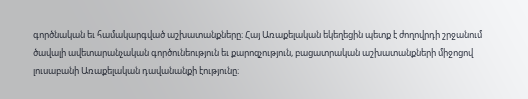գործնական եւ համակարգված աշխատանքները։ Հայ Առաքելական եկեղեցին պետք է ժողովրդի շրջանում ծավալի ավետարանչական գործունեություն եւ քարոզչություն, բացատրական աշխատանքների միջոցով լուսաբանի Առաքելական դավանանքի էությունը։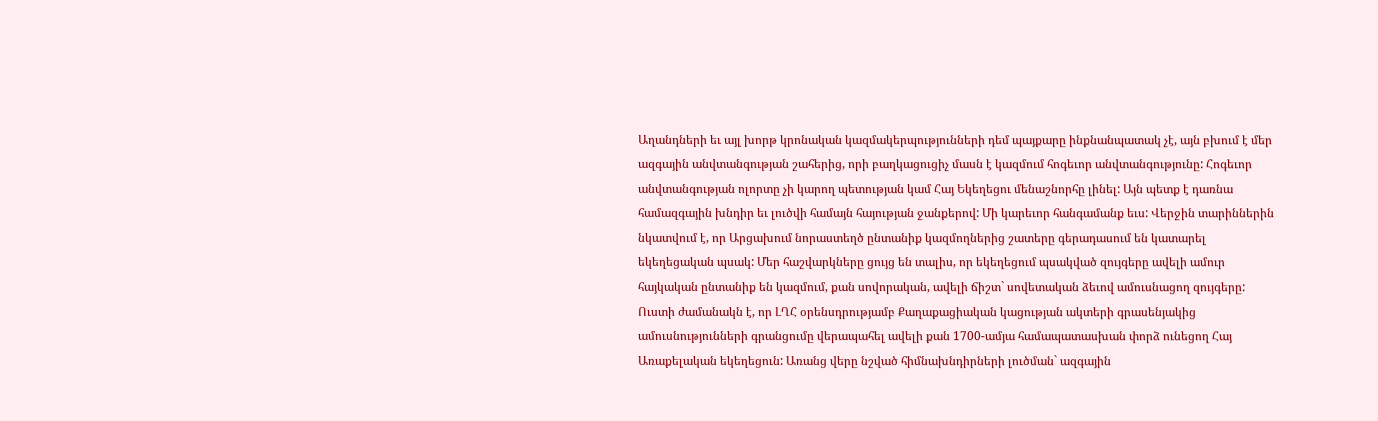Աղանդների եւ այլ խորթ կրոնական կազմակերպությունների դեմ պայքարը ինքնանպատակ չէ, այն բխում է մեր ազգային անվտանգության շահերից, որի բաղկացուցիչ մասն է կազմում հոգեւոր անվտանգությունը: Հոգեւոր անվտանգության ոլորտը չի կարող պետության կամ Հայ Եկեղեցու մենաշնորհը լինել: Այն պետք է դառնա համազգային խնդիր եւ լուծվի համայն հայության ջանքերով: Մի կարեւոր հանգամանք եւս: Վերջին տարիններին նկատվում է, որ Արցախում նորաստեղծ ընտանիք կազմողներից շատերը գերադասում են կատարել եկեղեցական պսակ: Մեր հաշվարկները ցույց են տալիս, որ եկեղեցում պսակված զույգերը ավելի ամուր հայկական ընտանիք են կազմում, քան սովորական, ավելի ճիշտ` սովետական ձեւով ամուսնացող զույգերը: Ուստի ժամանակն է, որ ԼՂՀ օրենսդրությամբ Քաղաքացիական կացության ակտերի գրասենյակից ամուսնությունների գրանցումը վերապահել ավելի քան 1700-ամյա համապատասխան փորձ ունեցող Հայ Առաքելական եկեղեցուն: Առանց վերը նշված հիմնախնդիրների լուծման` ազգային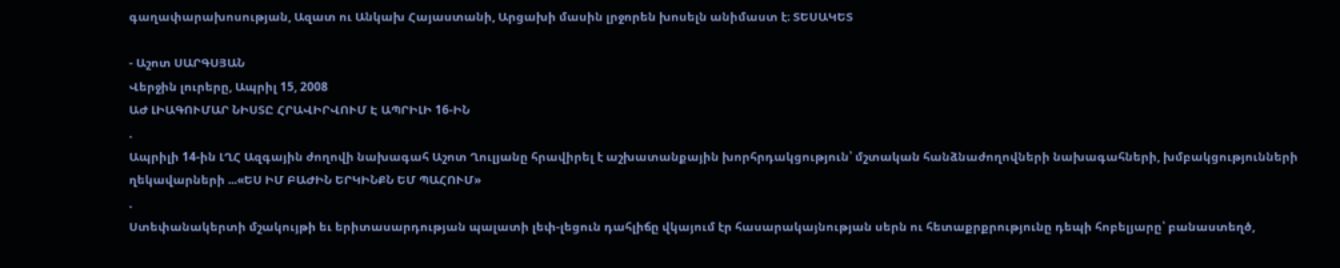գաղափարախոսության, Ազատ ու Անկախ Հայաստանի, Արցախի մասին լրջորեն խոսելն անիմաստ է։ ՏԵՍԱԿԵՏ

- Աշոտ ՍԱՐԳՍՅԱՆ
Վերջին լուրերը, Ապրիլ 15, 2008
ԱԺ ԼԻԱԳՈՒՄԱՐ ՆԻՍՏԸ ՀՐԱՎԻՐՎՈՒՄ Է ԱՊՐԻԼԻ 16-ԻՆ
.
Ապրիլի 14-ին ԼՂՀ Ազգային ժողովի նախագահ Աշոտ Ղուլյանը հրավիրել է աշխատանքային խորհրդակցություն՝ մշտական հանձնաժողովների նախագահների, խմբակցությունների ղեկավարների ...«ԵՍ ԻՄ ԲԱԺԻՆ ԵՐԿԻՆՔՆ ԵՄ ՊԱՀՈՒՄ»
.
Ստեփանակերտի մշակույթի եւ երիտասարդության պալատի լեփ-լեցուն դահլիճը վկայում էր հասարակայնության սերն ու հետաքրքրությունը դեպի հոբելյարը՝ բանաստեղծ,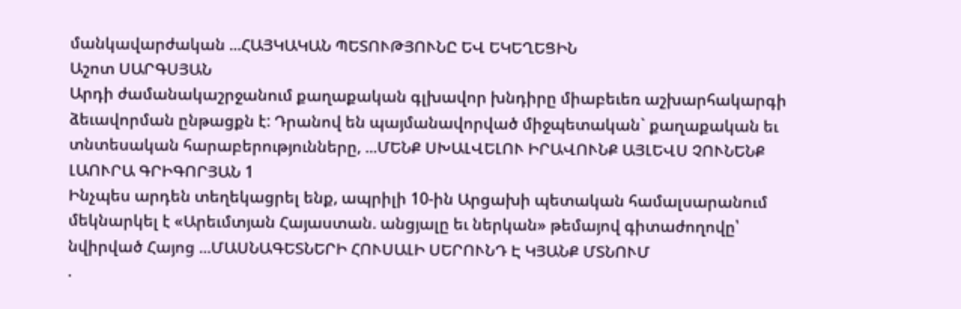մանկավարժական ...ՀԱՅԿԱԿԱՆ ՊԵՏՈՒԹՅՈՒՆԸ ԵՎ ԵԿԵՂԵՑԻՆ
Աշոտ ՍԱՐԳՍՅԱՆ
Արդի ժամանակաշրջանում քաղաքական գլխավոր խնդիրը միաբեւեռ աշխարհակարգի ձեւավորման ընթացքն է: Դրանով են պայմանավորված միջպետական` քաղաքական եւ տնտեսական հարաբերությունները, ...ՄԵՆՔ ՍԽԱԼՎԵԼՈՒ ԻՐԱՎՈՒՆՔ ԱՅԼԵՎՍ ՉՈՒՆԵՆՔ
ԼԱՈՒՐԱ ԳՐԻԳՈՐՅԱՆ 1
Ինչպես արդեն տեղեկացրել ենք, ապրիլի 10-ին Արցախի պետական համալսարանում մեկնարկել է «Արեւմտյան Հայաստան. անցյալը եւ ներկան» թեմայով գիտաժողովը՝ նվիրված Հայոց ...ՄԱՍՆԱԳԵՏՆԵՐԻ ՀՈՒՍԱԼԻ ՍԵՐՈՒՆԴ Է ԿՅԱՆՔ ՄՏՆՈՒՄ
.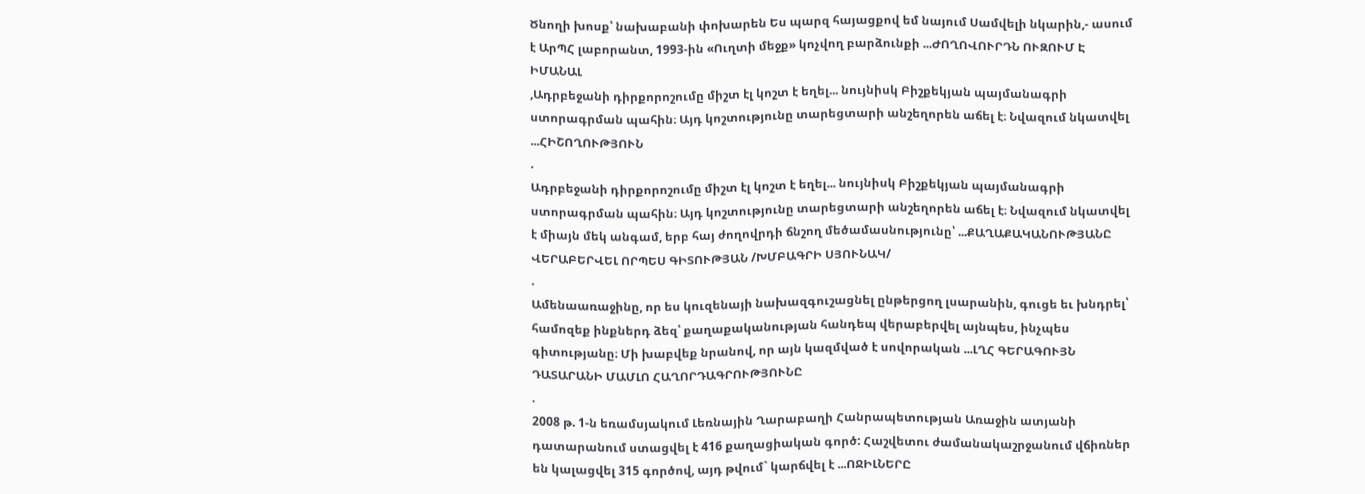Ծնողի խոսք՝ նախաբանի փոխարեն Ես պարզ հայացքով եմ նայում Սամվելի նկարին,- ասում է ԱրՊՀ լաբորանտ, 1993-ին «Ուղտի մեջք» կոչվող բարձունքի ...ԺՈՂՈՎՈՒՐԴՆ ՈՒԶՈՒՄ Է ԻՄԱՆԱԼ
,Ադրբեջանի դիրքորոշումը միշտ էլ կոշտ է եղել... նույնիսկ Բիշքեկյան պայմանագրի ստորագրման պահին։ Այդ կոշտությունը տարեցտարի անշեղորեն աճել է։ Նվազում նկատվել ...ՀԻՇՈՂՈՒԹՅՈՒՆ
.
Ադրբեջանի դիրքորոշումը միշտ էլ կոշտ է եղել... նույնիսկ Բիշքեկյան պայմանագրի ստորագրման պահին։ Այդ կոշտությունը տարեցտարի անշեղորեն աճել է։ Նվազում նկատվել է միայն մեկ անգամ, երբ հայ ժողովրդի ճնշող մեծամասնությունը՝ ...ՔԱՂԱՔԱԿԱՆՈՒԹՅԱՆԸ ՎԵՐԱԲԵՐՎԵԼ ՈՐՊԵՍ ԳԻՏՈՒԹՅԱՆ /ԽՄԲԱԳՐԻ ՍՅՈՒՆԱԿ/
.
Ամենաառաջինը, որ ես կուզենայի նախազգուշացնել ընթերցող լսարանին, գուցե եւ խնդրել՝ համոզեք ինքներդ ձեզ՝ քաղաքականության հանդեպ վերաբերվել այնպես, ինչպես գիտությանը։ Մի խաբվեք նրանով, որ այն կազմված է սովորական ...ԼՂՀ ԳԵՐԱԳՈՒՅՆ ԴԱՏԱՐԱՆԻ ՄԱՄԼՈ ՀԱՂՈՐԴԱԳՐՈՒԹՅՈՒՆԸ
.
2008 թ. 1-ն եռամսյակում Լեռնային Ղարաբաղի Հանրապետության Առաջին ատյանի դատարանում ստացվել է 416 քաղացիական գործ: Հաշվետու ժամանակաշրջանում վճիռներ են կալացվել 315 գործով, այդ թվում` կարճվել է ...ՈՋԻԼՆԵՐԸ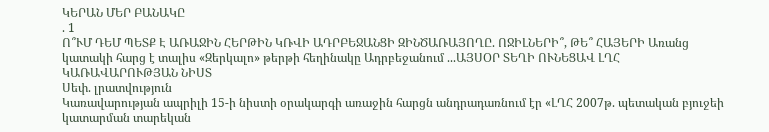ԿԵՐԱՆ ՄԵՐ ԲԱՆԱԿԸ
. 1
Ո՞ՒՄ ԴԵՄ ՊԵՏՔ Է ԱՌԱՋԻՆ ՀԵՐԹԻՆ ԿՌՎԻ ԱԴՐԲԵՋԱՆՑԻ ԶԻՆԾԱՌԱՅՈՂԸ. ՈՋԻԼՆԵՐԻ՞, ԹԵ՞ ՀԱՅԵՐԻ Առանց կատակի հարց է տալիս «Զերկալո» թերթի հեղինակը Ադրբեջանում ...ԱՅՍՕՐ ՏԵՂԻ ՈՒՆԵՑԱՎ ԼՂՀ ԿԱՌԱՎԱՐՈՒԹՅԱՆ ՆԻՍՏ
Սեփ. լրատվություն
Կառավարության ապրիլի 15-ի նիստի օրակարգի առաջին հարցն անդրադառնում էր «ԼՂՀ 2007թ. պետական բյուջեի կատարման տարեկան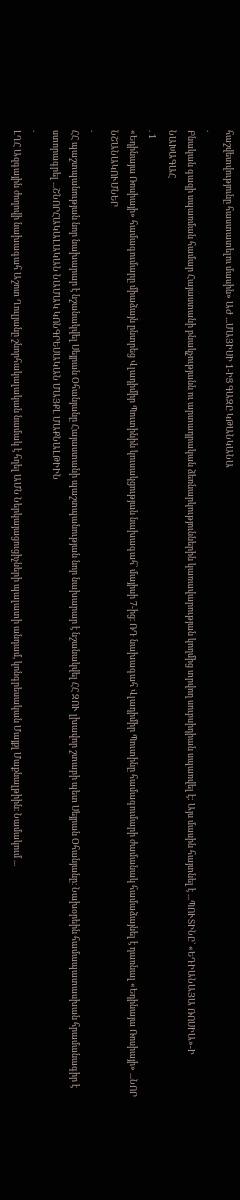հաշվետվությունը հաստատելու մասին» ԱԺ ...ՄԱՅԻՍԻ 1-ԻՑ ԳԱԶԸ ԿԹԱՆԿԱՆԱ
.
Բնական գազի սպառման համար Հայաստանի բնակչությանն ու արտադրական ձեռնարկություններին կառավարության կողմից տրվող սուբսիդիան սպառվել է: Այս մասին հայտնել է ...ՊՈՒՏԻՆԸ` «ԵԴԻԱՆԱՅԱ ՌՈՍԻԱ»-Ի ՆԱԽԱԳԱՀ
. 1
«Եդինայա Ռոսիայի» համագումարը միաձայն ընտրեց Վլադիմիր Պուտինին կուսակցության նախագահ` մայիսի 7-ից։ ՌԴ նախագահ Վլադիմիր Պուտինը համագումարի ժամանակ համաձայնել է դառնալ «Եդինայա Ռոսիայի» ...ՆՈՐ ՆՇԱՆԱԿՈՒՄՆԵՐ
.
ՀՀ պաշտպանության նոր նախարար է նշանակվել Սեյրան Օհանյանը Հայաստանի պաշտպանության նոր նախարար է նշանակվել ՀՀ ԶՈՒ լխավոր շտաբի պետ Սեյրան Օհանյանը։ Նախօրեին համապատասխան հրամանագիր է ստորագրել ...ՇՆՈՐՀԱԿԱԼԱԿԱՆ ՆԱՄԱԿ ԿՈՆԳՐԵՍԱԿԱՆ ՄԱՅՔԼ ՄԱՔՆԱԼԹԻԻՆ
.
ԼՂՀ Ազգային ժողովի նախագահ Աշոտ Ղուլյանը շնորհակալական նամակ է հղել ԱՄՆ Ներկայացուցիչների պալատի անդամ, կոնգրեսական Մայքլ Մաքնալթիին։ Նամակում ...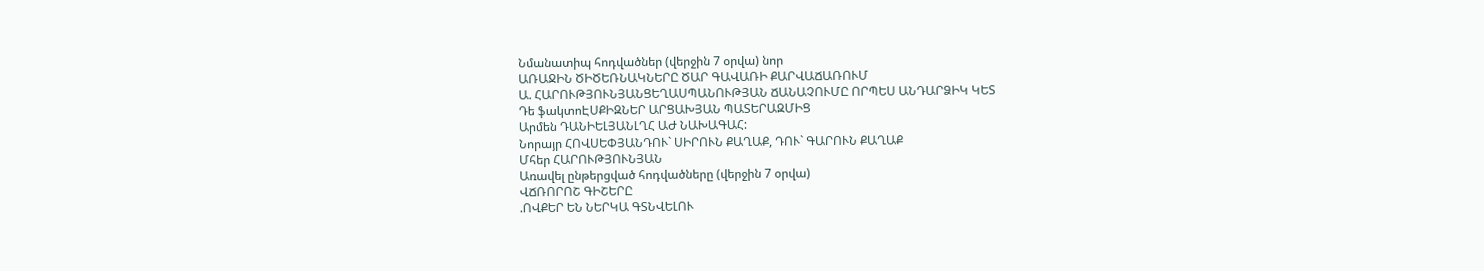Նմանատիպ հոդվածներ (վերջին 7 օրվա) նոր
ԱՌԱՋԻՆ ԾԻԾԵՌՆԱԿՆԵՐԸ ԾԱՐ ԳԱՎԱՌԻ ՔԱՐՎԱՃԱՌՈՒՄ
Ա. ՀԱՐՈՒԹՅՈՒՆՅԱՆՑԵՂԱՍՊԱՆՈՒԹՅԱՆ ՃԱՆԱՉՈՒՄԸ ՈՐՊԵՍ ԱՆԴԱՐՁԻԿ ԿԵՏ
Դե ֆակտոԷՍՔԻԶՆԵՐ ԱՐՑԱԽՅԱՆ ՊԱՏԵՐԱԶՄԻՑ
Արմեն ԴԱՆԻԵԼՅԱՆԼՂՀ ԱԺ ՆԱԽԱԳԱՀ:
Նորայր ՀՈՎՍԵՓՅԱՆԴՈՒ` ՍԻՐՈՒՆ ՔԱՂԱՔ, ԴՈՒ` ԳԱՐՈՒՆ ՔԱՂԱՔ
Մհեր ՀԱՐՈՒԹՅՈՒՆՅԱՆ
Առավել ընթերցված հոդվածները (վերջին 7 օրվա)
ՎՃՌՈՐՈՇ ԳԻՇԵՐԸ
.ՈՎՔԵՐ ԵՆ ՆԵՐԿԱ ԳՏՆՎԵԼՈՒ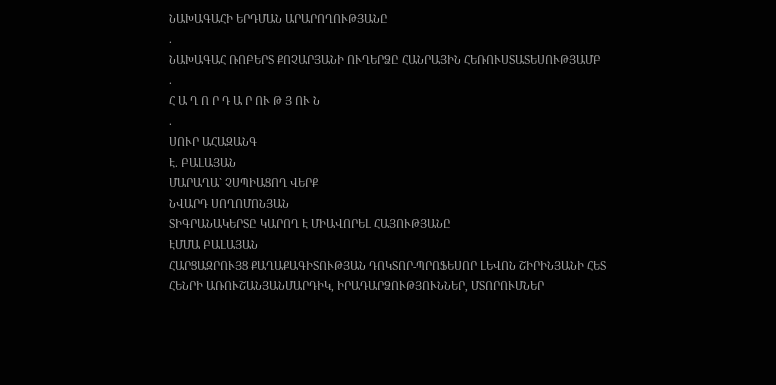ՆԱԽԱԳԱՀԻ ԵՐԴՄԱՆ ԱՐԱՐՈՂՈՒԹՅԱՆԸ
.
ՆԱԽԱԳԱՀ ՌՈԲԵՐՏ ՔՈՉԱՐՅԱՆԻ ՈՒՂԵՐՁԸ ՀԱՆՐԱՅԻՆ ՀԵՌՈՒՍՏԱՏԵՍՈՒԹՅԱՄԲ
.
Հ Ա Ղ Ո Ր Դ Ա Ր ՈՒ Թ Յ ՈՒ Ն
.
ՍՈՒՐ ԱՀԱԶԱՆԳ
Է. ԲԱԼԱՅԱՆ
ՄԱՐԱՂԱ` ՉՍՊԻԱՑՈՂ ՎԵՐՔ
ՆՎԱՐԴ ՍՈՂՈՄՈՆՅԱՆ
ՏԻԳՐԱՆԱԿԵՐՏԸ ԿԱՐՈՂ Է ՄԻԱՎՈՐԵԼ ՀԱՅՈՒԹՅԱՆԸ
ԷՄՄԱ ԲԱԼԱՅԱՆ
ՀԱՐՑԱԶՐՈՒՅՑ ՔԱՂԱՔԱԳԻՏՈՒԹՅԱՆ ԴՈԿՏՈՐ-ՊՐՈՖԵՍՈՐ ԼԵՎՈՆ ՇԻՐԻՆՅԱՆԻ ՀԵՏ
ՀԵՆՐԻ ԱՌՈՒՇԱՆՅԱՆՄԱՐԴԻԿ, ԻՐԱԴԱՐՁՈՒԹՅՈՒՆՆԵՐ, ՄՏՈՐՈՒՄՆԵՐ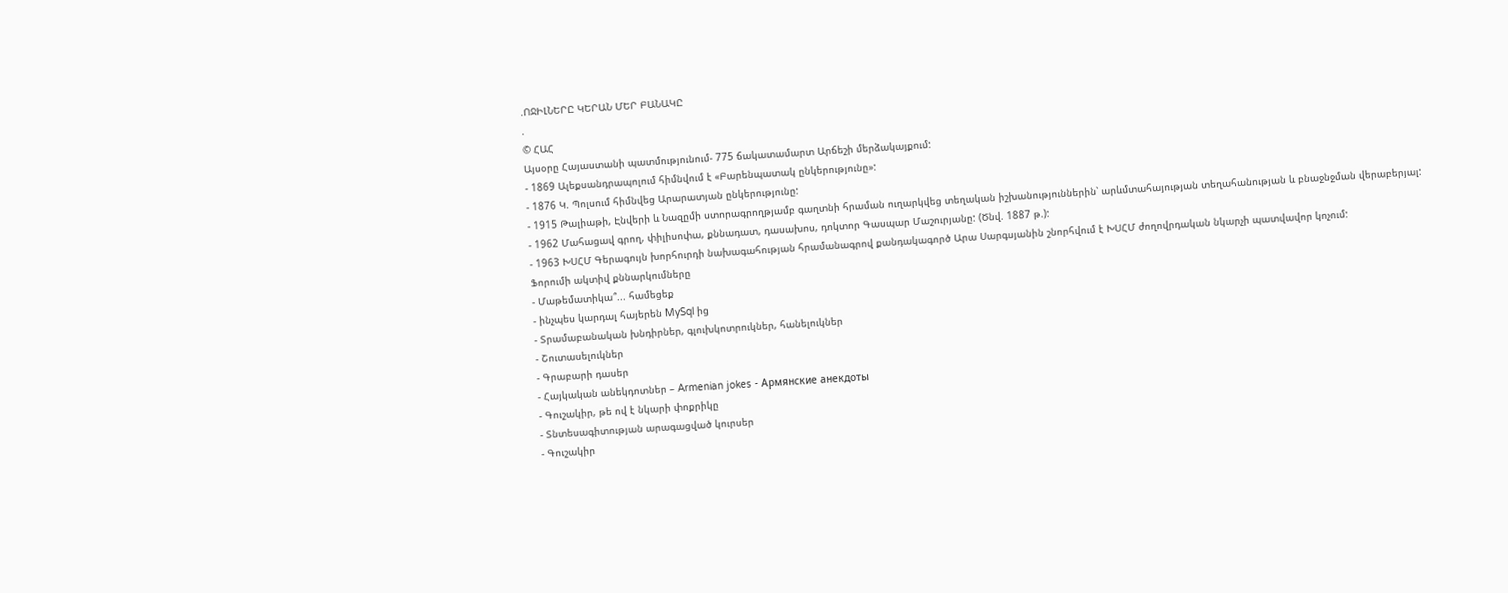.ՈՋԻԼՆԵՐԸ ԿԵՐԱՆ ՄԵՐ ԲԱՆԱԿԸ
.
© ՀԱՀ
Այսօրը Հայաստանի պատմությունում- 775 ճակատամարտ Արճեշի մերձակայքում:
- 1869 Ալեքսանդրապոլում հիմնվում է «Բարենպատակ ընկերությունը»:
- 1876 Կ. Պոլսում հիմնվեց Արարատյան ընկերությունը:
- 1915 Թալիաթի, Էնվերի և Նազըմի ստորագրողթյամբ գաղտնի հրաման ուղարկվեց տեղական իշխանություններին՝ արևմտահայության տեղահանության և բնաջնջման վերաբերյալ:
- 1962 Մահացավ գրող, փիլիսոփա, քննադատ, դասախոս, դոկտոր Գասպար Մաշուրյանը: (Ծնվ. 1887 թ.):
- 1963 ԽՍՀՄ Գերագույն խորհուրդի նախագահության հրամանագրով քանդակագործ Արա Սարգսյանին շնորհվում է ԽՍՀՄ ժողովրդական նկարչի պատվավոր կոչում:
Ֆորումի ակտիվ քննարկումները
- Մաթեմատիկա՞... համեցեք
- ինչպես կարդալ հայերեն MySql ից
- Տրամաբանական խնդիրներ, գլուխկոտրուկներ, հանելուկներ
- Շուտասելուկներ
- Գրաբարի դասեր
- Հայկական անեկդոտներ – Armenian jokes - Армянские анекдоты
- Գուշակիր, թե ով է նկարի փոքրիկը
- Տնտեսագիտության արագացված կուրսեր
- Գուշակիր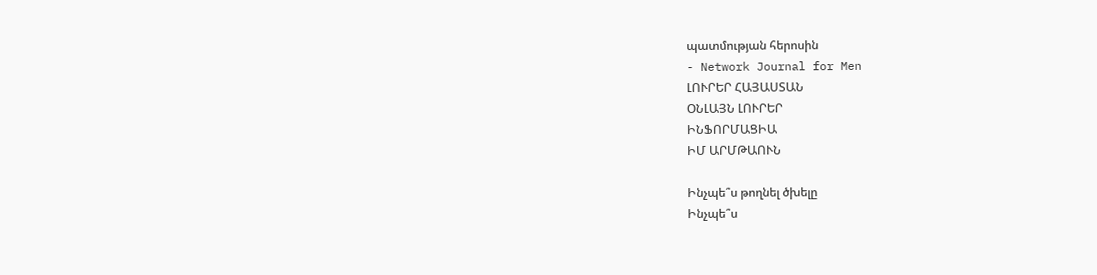պատմության հերոսին
- Network Journal for Men
ԼՈՒՐԵՐ ՀԱՅԱՍՏԱՆ
ՕՆԼԱՅՆ ԼՈՒՐԵՐ
ԻՆՖՈՐՄԱՑԻԱ
ԻՄ ԱՐՄԹԱՈՒՆ

Ինչպե՞ս թողնել ծխելը
Ինչպե՞ս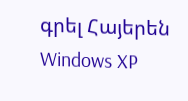գրել Հայերեն Windows XP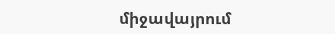միջավայրում